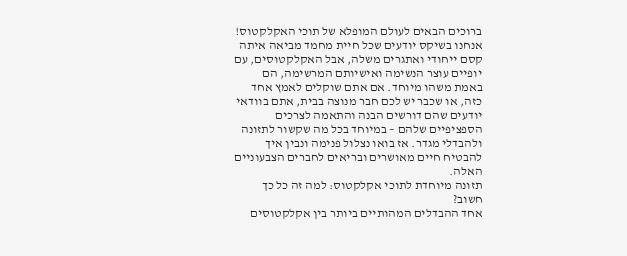ברוכים הבאים לעולם המופלא של תוכי האקלקטוס! אנחנו בשיקס יודעים שכל חיית מחמד מביאה איתה קסם ייחודי ואתגרים משלה, אבל האקלקטוסים, עם יופיים עוצר הנשימה ואישיותם המרשימה, הם באמת משהו מיוחד. אם אתם שוקלים לאמץ אחד כזה, או שכבר יש לכם חבר מנוצה בבית, אתם בוודאי יודעים שהם דורשים הבנה והתאמה לצרכים הספציפיים שלהם – במיוחד בכל מה שקשור לתזונה ולהבדלי מגדר. אז בואו נצלול פנימה ונבין איך להבטיח חיים מאושרים ובריאים לחברים הצבעוניים האלה.
תזונה מיוחדת לתוכי אקלקטוס: למה זה כל כך חשוב?
אחד ההבדלים המהותיים ביותר בין אקלקטוסים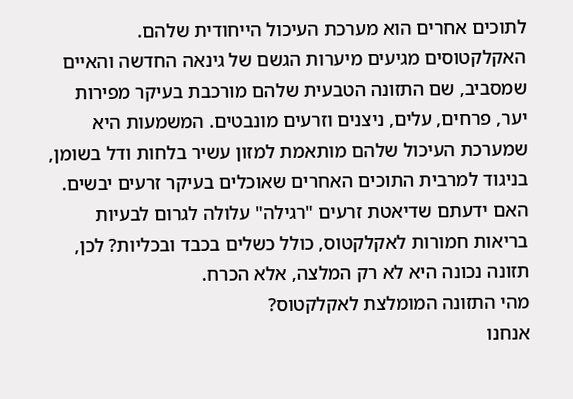לתוכים אחרים הוא מערכת העיכול הייחודית שלהם. האקלקטוסים מגיעים מיערות הגשם של גינאה החדשה והאיים שמסביב, שם התזונה הטבעית שלהם מורכבת בעיקר מפירות יער, פרחים, עלים, ניצנים וזרעים מונבטים. המשמעות היא שמערכת העיכול שלהם מותאמת למזון עשיר בלחות ודל בשומן, בניגוד למרבית התוכים האחרים שאוכלים בעיקר זרעים יבשים. האם ידעתם שדיאטת זרעים "רגילה" עלולה לגרום לבעיות בריאות חמורות לאקלקטוס, כולל כשלים בכבד ובכליות? לכן, תזונה נכונה היא לא רק המלצה, אלא הכרח.
מהי התזונה המומלצת לאקלקטוס?
אנחנו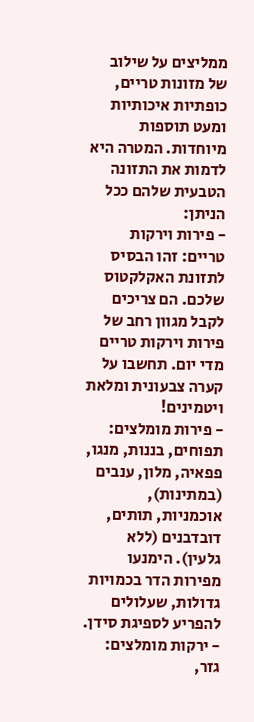ממליצים על שילוב של מזונות טריים, כופתיות איכותיות ומעט תוספות מיוחדות. המטרה היא לדמות את התזונה הטבעית שלהם ככל הניתן:
- פירות וירקות טריים: זהו הבסיס לתזונת האקלקטוס שלכם. הם צריכים לקבל מגוון רחב של פירות וירקות טריים מדי יום. תחשבו על קערה צבעונית ומלאת ויטמינים!
- פירות מומלצים: תפוחים, בננות, מנגו, פפאיה, מלון, ענבים (במתינות), אוכמניות, תותים, דובדבנים (ללא גלעין). הימנעו מפירות הדר בכמויות גדולות, שעלולים להפריע לספיגת סידן.
- ירקות מומלצים: גזר,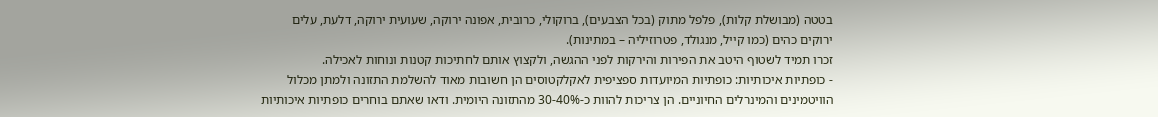בטטה (מבושלת קלות), פלפל מתוק (בכל הצבעים), ברוקולי, כרובית, אפונה ירוקה, שעועית ירוקה, דלעת, עלים ירוקים כהים (כמו קייל, מנגולד, פטרוזיליה – במתינות).
זכרו תמיד לשטוף היטב את הפירות והירקות לפני ההגשה, ולקצוץ אותם לחתיכות קטנות ונוחות לאכילה.
- כופתיות איכותיות: כופתיות המיועדות ספציפית לאקלקטוסים הן חשובות מאוד להשלמת התזונה ולמתן מכלול הוויטמינים והמינרלים החיוניים. הן צריכות להוות כ-30-40% מהתזונה היומית. ודאו שאתם בוחרים כופתיות איכותיות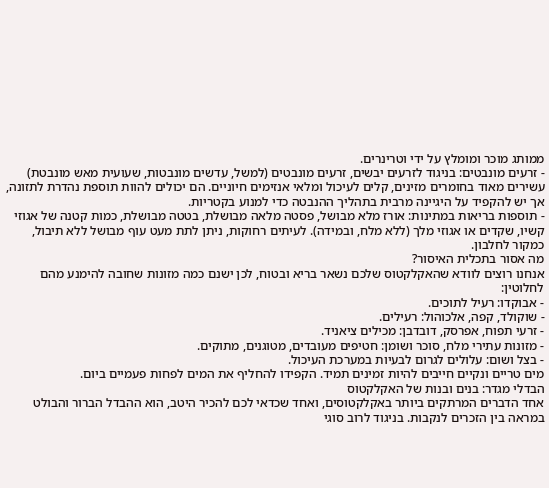ממותג מוכר ומומלץ על ידי וטרינרים.
- זרעים מונבטים: בניגוד לזרעים יבשים, זרעים מונבטים (למשל, עדשים מונבטות, שעועית מאש מונבטת) עשירים מאוד בחומרים מזינים, קלים לעיכול ומלאי אנזימים חיוניים. הם יכולים להוות תוספת נהדרת לתזונה, אך יש להקפיד על היגיינה מרבית בתהליך ההנבטה כדי למנוע בקטריות.
- תוספות בריאות במתינות: אורז מלא מבושל, פסטה מלאה מבושלת, בטטה מבושלת, כמות קטנה של אגוזי קשיו, שקדים או אגוזי מלך (ללא מלח, ובמידה). לעיתים רחוקות, ניתן לתת מעט עוף מבושל ללא תיבול, כמקור לחלבון.
מה אסור בתכלית האיסור?
אנחנו רוצים לוודא שהאקלקטוס שלכם נשאר בריא ובטוח, לכן ישנם כמה מזונות שחובה להימנע מהם לחלוטין:
- אבוקדו: רעיל לתוכים.
- שוקולד, קפה, אלכוהול: רעילים.
- זרעי תפוח, אפרסק, דובדבן: מכילים ציאניד.
- מזונות עתירי מלח, סוכר ושומן: חטיפים מעובדים, מטוגנים, מתוקים.
- בצל ושום: עלולים לגרום לבעיות במערכת העיכול.
מים טריים ונקיים חייבים להיות זמינים תמיד. הקפידו להחליף את המים לפחות פעמיים ביום.
הבדלי מגדר: בנים ובנות של האקלקטוס
אחד הדברים המרתקים ביותר באקלקטוסים, ואחד שכדאי לכם להכיר היטב, הוא ההבדל הברור והבולט במראה בין הזכרים לנקבות. בניגוד לרוב סוגי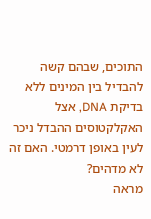התוכים, שבהם קשה להבדיל בין המינים ללא בדיקת DNA, אצל האקלקטוסים ההבדל ניכר לעין באופן דרמטי. האם זה לא מדהים?
מראה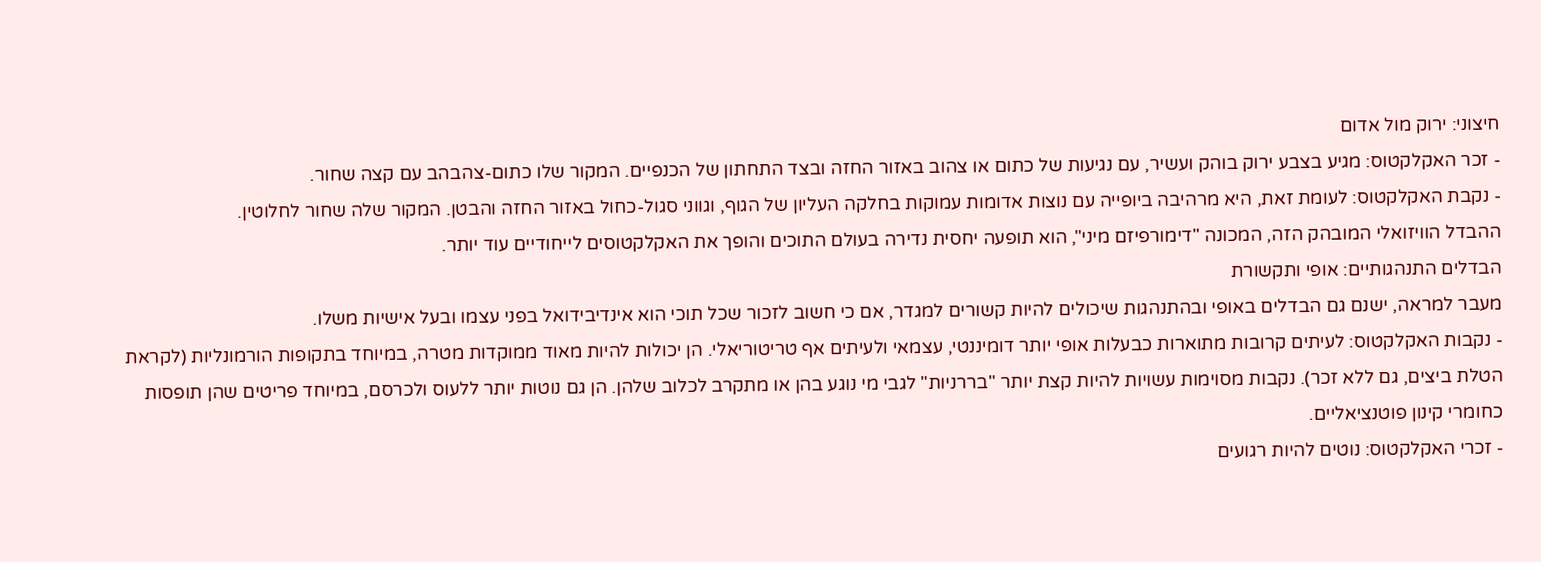חיצוני: ירוק מול אדום
- זכר האקלקטוס: מגיע בצבע ירוק בוהק ועשיר, עם נגיעות של כתום או צהוב באזור החזה ובצד התחתון של הכנפיים. המקור שלו כתום-צהבהב עם קצה שחור.
- נקבת האקלקטוס: לעומת זאת, היא מרהיבה ביופייה עם נוצות אדומות עמוקות בחלקה העליון של הגוף, וגווני סגול-כחול באזור החזה והבטן. המקור שלה שחור לחלוטין.
ההבדל הוויזואלי המובהק הזה, המכונה "דימורפיזם מיני", הוא תופעה יחסית נדירה בעולם התוכים והופך את האקלקטוסים לייחודיים עוד יותר.
הבדלים התנהגותיים: אופי ותקשורת
מעבר למראה, ישנם גם הבדלים באופי ובהתנהגות שיכולים להיות קשורים למגדר, אם כי חשוב לזכור שכל תוכי הוא אינדיבידואל בפני עצמו ובעל אישיות משלו.
- נקבות האקלקטוס: לעיתים קרובות מתוארות כבעלות אופי יותר דומיננטי, עצמאי ולעיתים אף טריטוריאלי. הן יכולות להיות מאוד ממוקדות מטרה, במיוחד בתקופות הורמונליות (לקראת הטלת ביצים, גם ללא זכר). נקבות מסוימות עשויות להיות קצת יותר "בררניות" לגבי מי נוגע בהן או מתקרב לכלוב שלהן. הן גם נוטות יותר ללעוס ולכרסם, במיוחד פריטים שהן תופסות כחומרי קינון פוטנציאליים.
- זכרי האקלקטוס: נוטים להיות רגועים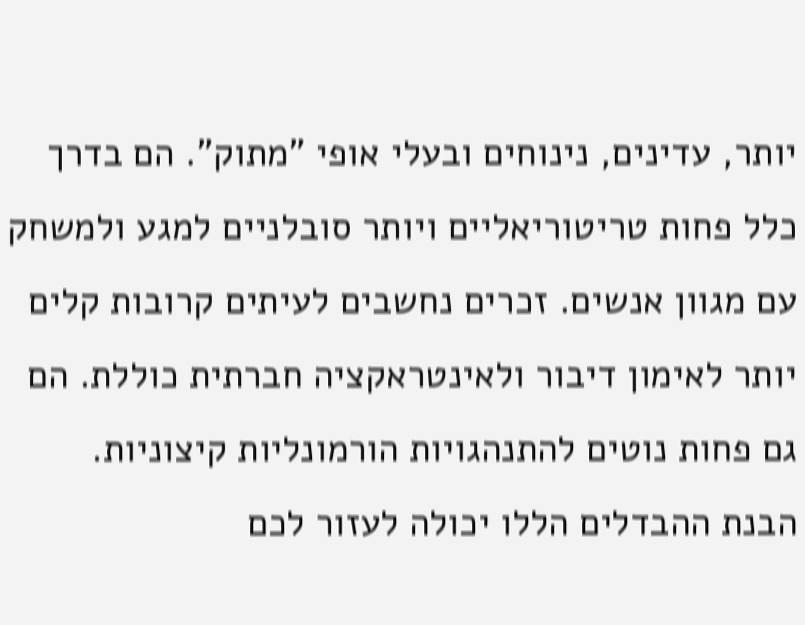יותר, עדינים, נינוחים ובעלי אופי "מתוק". הם בדרך כלל פחות טריטוריאליים ויותר סובלניים למגע ולמשחק עם מגוון אנשים. זכרים נחשבים לעיתים קרובות קלים יותר לאימון דיבור ולאינטראקציה חברתית כוללת. הם גם פחות נוטים להתנהגויות הורמונליות קיצוניות.
הבנת ההבדלים הללו יכולה לעזור לכם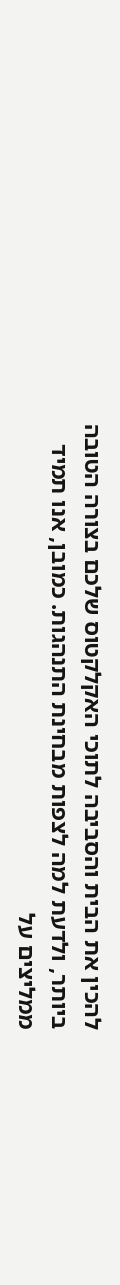להכין את הבית והסביבה לתוכי האקלקטוס שלכם בצורה הטובה ביותר, ולדעת למה לצפות מבחינת התנהגות. כמובן, אנו תמיד ממליצים על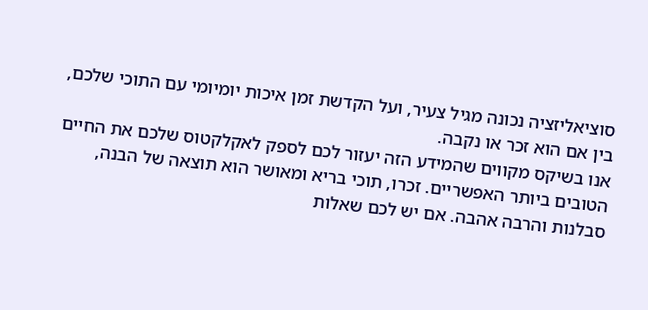סוציאליזציה נכונה מגיל צעיר, ועל הקדשת זמן איכות יומיומי עם התוכי שלכם, בין אם הוא זכר או נקבה.
אנו בשיקס מקווים שהמידע הזה יעזור לכם לספק לאקלקטוס שלכם את החיים הטובים ביותר האפשריים. זכרו, תוכי בריא ומאושר הוא תוצאה של הבנה, סבלנות והרבה אהבה. אם יש לכם שאלות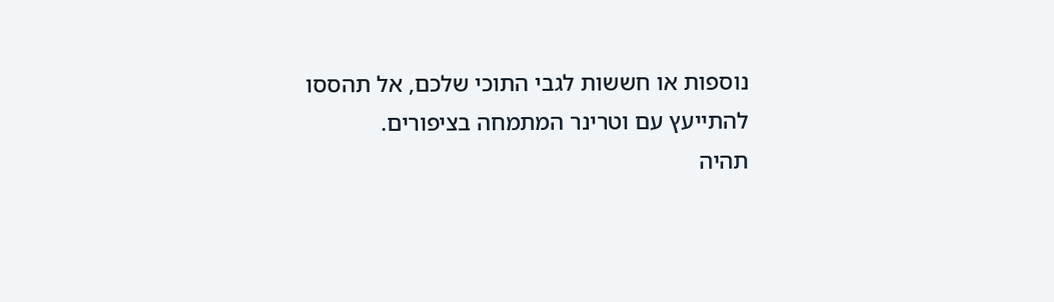נוספות או חששות לגבי התוכי שלכם, אל תהססו להתייעץ עם וטרינר המתמחה בציפורים.
תהיה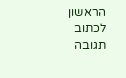הראשון לכתוב תגובה